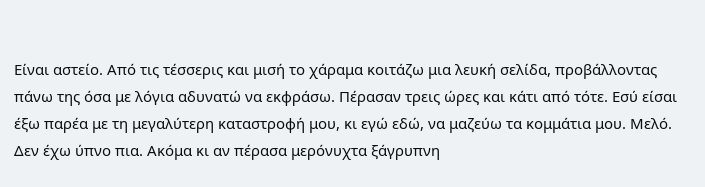Είναι αστείο. Από τις τέσσερις και μισή το χάραμα κοιτάζω μια λευκή σελίδα, προβάλλοντας πάνω της όσα με λόγια αδυνατώ να εκφράσω. Πέρασαν τρεις ώρες και κάτι από τότε. Εσύ είσαι έξω παρέα με τη μεγαλύτερη καταστροφή μου, κι εγώ εδώ, να μαζεύω τα κομμάτια μου. Μελό.
Δεν έχω ύπνο πια. Ακόμα κι αν πέρασα μερόνυχτα ξάγρυπνη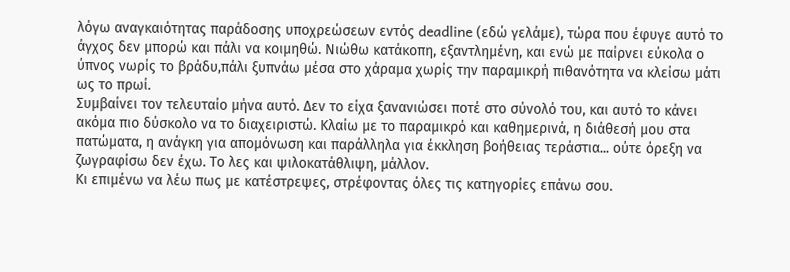λόγω αναγκαιότητας παράδοσης υποχρεώσεων εντός deadline (εδώ γελάμε), τώρα που έφυγε αυτό το άγχος δεν μπορώ και πάλι να κοιμηθώ. Νιώθω κατάκοπη, εξαντλημένη, και ενώ με παίρνει εύκολα ο ύπνος νωρίς το βράδυ,πάλι ξυπνάω μέσα στο χάραμα χωρίς την παραμικρή πιθανότητα να κλείσω μάτι ως το πρωί.
Συμβαίνει τον τελευταίο μήνα αυτό. Δεν το είχα ξανανιώσει ποτέ στο σύνολό του, και αυτό το κάνει ακόμα πιο δύσκολο να το διαχειριστώ. Κλαίω με το παραμικρό και καθημερινά, η διάθεσή μου στα πατώματα, η ανάγκη για απομόνωση και παράλληλα για έκκληση βοήθειας τεράστια... ούτε όρεξη να ζωγραφίσω δεν έχω. Το λες και ψιλοκατάθλιψη, μάλλον.
Κι επιμένω να λέω πως με κατέστρεψες, στρέφοντας όλες τις κατηγορίες επάνω σου.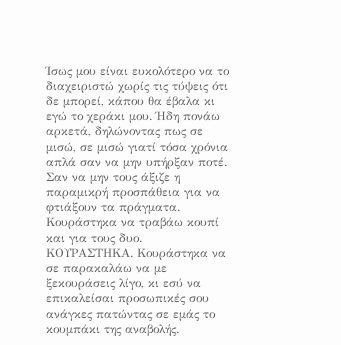Ίσως μου είναι ευκολότερο να το διαχειριστώ χωρίς τις τύψεις ότι δε μπορεί, κάπου θα έβαλα κι εγώ το χεράκι μου. Ήδη πονάω αρκετά, δηλώνοντας πως σε μισώ, σε μισώ γιατί τόσα χρόνια απλά σαν να μην υπήρξαν ποτέ. Σαν να μην τους άξιζε η παραμικρή προσπάθεια για να φτιάξουν τα πράγματα. Κουράστηκα να τραβάω κουπί και για τους δυο. ΚΟΥΡΑΣΤΗΚΑ. Κουράστηκα να σε παρακαλάω να με ξεκουράσεις λίγο, κι εσύ να επικαλείσαι προσωπικές σου ανάγκες πατώντας σε εμάς το κουμπάκι της αναβολής.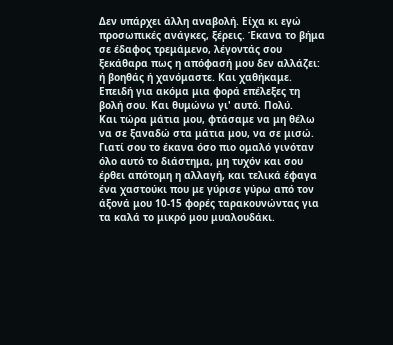Δεν υπάρχει άλλη αναβολή. Είχα κι εγώ προσωπικές ανάγκες, ξέρεις. Έκανα το βήμα σε έδαφος τρεμάμενο, λέγοντάς σου ξεκάθαρα πως η απόφασή μου δεν αλλάζει: ή βοηθάς ή χανόμαστε. Και χαθήκαμε. Επειδή για ακόμα μια φορά επέλεξες τη βολή σου. Και θυμώνω γι' αυτό. Πολύ.
Και τώρα μάτια μου, φτάσαμε να μη θέλω να σε ξαναδώ στα μάτια μου, να σε μισώ. Γιατί σου το έκανα όσο πιο ομαλό γινόταν όλο αυτό το διάστημα, μη τυχόν και σου έρθει απότομη η αλλαγή, και τελικά έφαγα ένα χαστούκι που με γύρισε γύρω από τον άξονά μου 10-15 φορές ταρακουνώντας για τα καλά το μικρό μου μυαλουδάκι.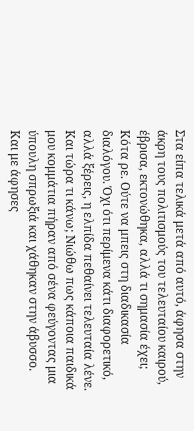Στα είπα τελικά μετά από αυτό, άφησα στην άκρη τους πολιτισμούς του τελευταίου καιρού, έβρισα, εκτονώθηκα, αλλά τι σημασία έχει; Κότα ρε. Ούτε να μπεις στη διαδικασία διαλόγου. Όχι ότι περίμενα κάτι διαφορετικό, αλλά ξέρεις, η ελπίδα πεθαίνει τελευταία λένε.
Και τώρα τι κάνω; Νιώθω πως κάποια παιδικά μου κομμάτια πήραν από σένα φεύγοντας μια ύπουλη σπρωξιά και χάθηκαν στην άβυσσο. Και με άφησες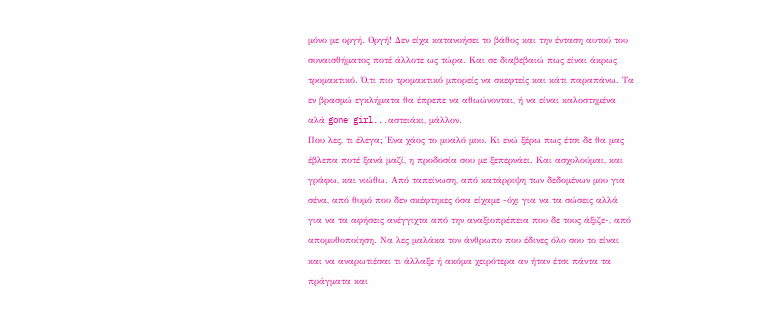μόνο με οργή. Οργή! Δεν είχα κατανοήσει το βάθος και την ένταση αυτού του συναισθήματος ποτέ άλλοτε ως τώρα. Και σε διαβεβαιώ πως είναι άκρως τρομακτικό. Ό,τι πιο τρομακτικό μπορείς να σκεφτείς και κάτι παραπάνω. Τα εν βρασμώ εγκλήματα θα έπρεπε να αθωώνονται, ή να είναι καλοστημένα αλά gone girl...αστειάκι, μάλλον.
Που λες, τι έλεγα; Ένα χάος το μυαλό μου. Κι ενώ ξέρω πως έτσι δε θα μας έβλεπα ποτέ ξανά μαζί, η προδοσία σου με ξεπερνάει. Και ασχολούμαι, και γράφω, και νιώθω. Από ταπείνωση, από κατάρριψη των δεδομένων μου για σένα, από θυμό που δεν σκέφτηκες όσα είχαμε -όχι για να τα σώσεις αλλά για να τα αφήσεις ανέγγιχτα από την αναξιοπρέπεια που δε τους άξιζε-, από απομυθοποίηση. Να λες μαλάκα τον άνθρωπο που έδινες όλο σου το είναι και να αναρωτιέσαι τι άλλαξε ή ακόμα χειρότερα αν ήταν έτσι πάντα τα πράγματα και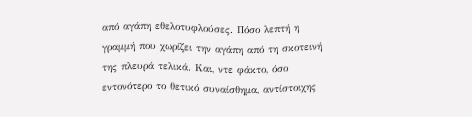από αγάπη εθελοτυφλούσες. Πόσο λεπτή η γραμμή που χωρίζει την αγάπη από τη σκοτεινή της πλευρά τελικά. Και, ντε φάκτο, όσο εντονότερο το θετικό συναίσθημα, αντίστοιχης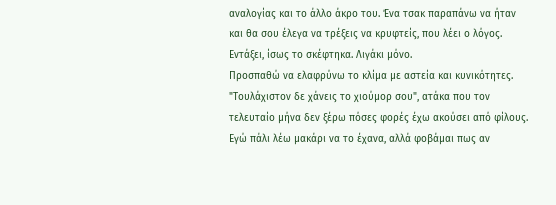αναλογίας και το άλλο άκρο του. Ένα τσακ παραπάνω να ήταν και θα σου έλεγα να τρέξεις να κρυφτείς, που λέει ο λόγος. Εντάξει, ίσως το σκέφτηκα. Λιγάκι μόνο.
Προσπαθώ να ελαφρύνω το κλίμα με αστεία και κυνικότητες. "Τουλάχιστον δε χάνεις το χιούμορ σου", ατάκα που τον τελευταίο μήνα δεν ξέρω πόσες φορές έχω ακούσει από φίλους. Εγώ πάλι λέω μακάρι να το έχανα, αλλά φοβάμαι πως αν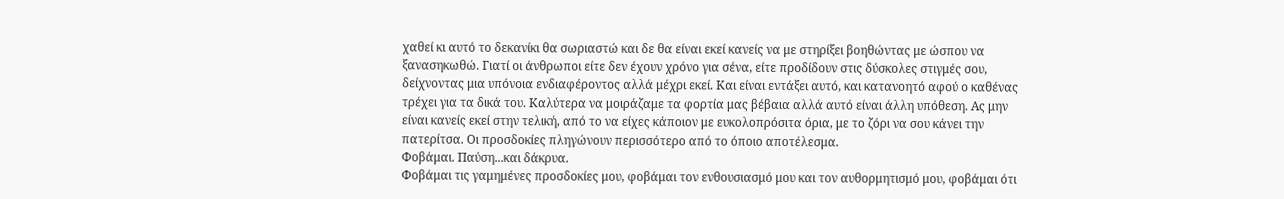χαθεί κι αυτό το δεκανίκι θα σωριαστώ και δε θα είναι εκεί κανείς να με στηρίξει βοηθώντας με ώσπου να ξανασηκωθώ. Γιατί οι άνθρωποι είτε δεν έχουν χρόνο για σένα, είτε προδίδουν στις δύσκολες στιγμές σου, δείχνοντας μια υπόνοια ενδιαφέροντος αλλά μέχρι εκεί. Και είναι εντάξει αυτό, και κατανοητό αφού ο καθένας τρέχει για τα δικά του. Καλύτερα να μοιράζαμε τα φορτία μας βέβαια αλλά αυτό είναι άλλη υπόθεση. Ας μην είναι κανείς εκεί στην τελική, από το να είχες κάποιον με ευκολοπρόσιτα όρια, με το ζόρι να σου κάνει την πατερίτσα. Οι προσδοκίες πληγώνουν περισσότερο από το όποιο αποτέλεσμα.
Φοβάμαι. Παύση...και δάκρυα.
Φοβάμαι τις γαμημένες προσδοκίες μου, φοβάμαι τον ενθουσιασμό μου και τον αυθορμητισμό μου, φοβάμαι ότι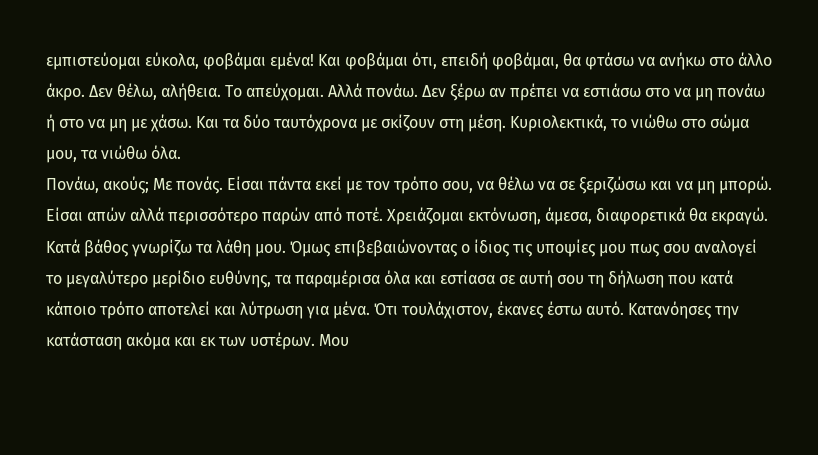εμπιστεύομαι εύκολα, φοβάμαι εμένα! Και φοβάμαι ότι, επειδή φοβάμαι, θα φτάσω να ανήκω στο άλλο άκρο. Δεν θέλω, αλήθεια. Το απεύχομαι. Αλλά πονάω. Δεν ξέρω αν πρέπει να εστιάσω στο να μη πονάω ή στο να μη με χάσω. Και τα δύο ταυτόχρονα με σκίζουν στη μέση. Κυριολεκτικά, το νιώθω στο σώμα μου, τα νιώθω όλα.
Πονάω, ακούς; Με πονάς. Είσαι πάντα εκεί με τον τρόπο σου, να θέλω να σε ξεριζώσω και να μη μπορώ. Είσαι απών αλλά περισσότερο παρών από ποτέ. Χρειάζομαι εκτόνωση, άμεσα, διαφορετικά θα εκραγώ. Κατά βάθος γνωρίζω τα λάθη μου. Όμως επιβεβαιώνοντας ο ίδιος τις υποψίες μου πως σου αναλογεί το μεγαλύτερο μερίδιο ευθύνης, τα παραμέρισα όλα και εστίασα σε αυτή σου τη δήλωση που κατά κάποιο τρόπο αποτελεί και λύτρωση για μένα. Ότι τουλάχιστον, έκανες έστω αυτό. Κατανόησες την κατάσταση ακόμα και εκ των υστέρων. Μου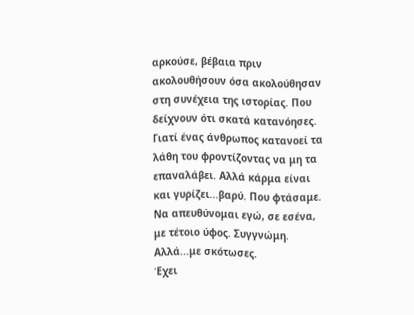αρκούσε, βέβαια πριν ακολουθήσουν όσα ακολούθησαν στη συνέχεια της ιστορίας. Που δείχνουν ότι σκατά κατανόησες. Γιατί ένας άνθρωπος κατανοεί τα λάθη του φροντίζοντας να μη τα επαναλάβει. Αλλά κάρμα είναι και γυρίζει...βαρύ. Που φτάσαμε. Να απευθύνομαι εγώ, σε εσένα, με τέτοιο ύφος. Συγγνώμη. Αλλά...με σκότωσες.
Έχει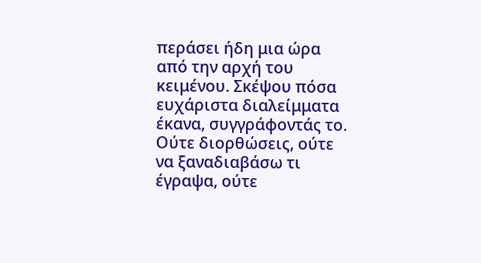περάσει ήδη μια ώρα από την αρχή του κειμένου. Σκέψου πόσα ευχάριστα διαλείμματα έκανα, συγγράφοντάς το. Ούτε διορθώσεις, ούτε να ξαναδιαβάσω τι έγραψα, ούτε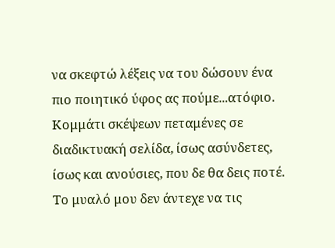να σκεφτώ λέξεις να του δώσουν ένα πιο ποιητικό ύφος ας πούμε...ατόφιο. Κομμάτι σκέψεων πεταμένες σε διαδικτυακή σελίδα, ίσως ασύνδετες, ίσως και ανούσιες, που δε θα δεις ποτέ. Το μυαλό μου δεν άντεχε να τις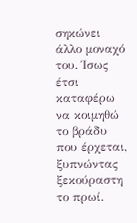σηκώνει άλλο μοναχό του. Ίσως έτσι καταφέρω να κοιμηθώ το βράδυ που έρχεται, ξυπνώντας ξεκούραστη το πρωί.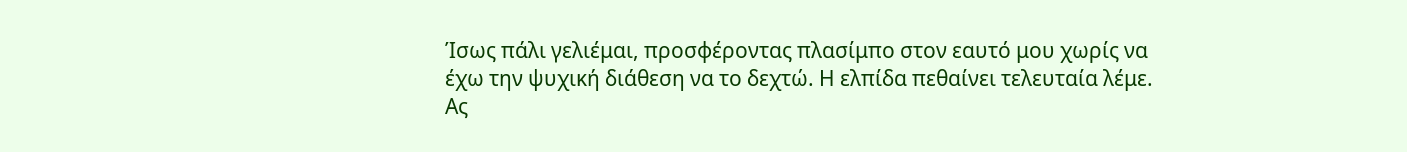Ίσως πάλι γελιέμαι, προσφέροντας πλασίμπο στον εαυτό μου χωρίς να έχω την ψυχική διάθεση να το δεχτώ. Η ελπίδα πεθαίνει τελευταία λέμε.
Ας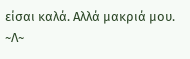είσαι καλά. Αλλά μακριά μου.
~Λ~